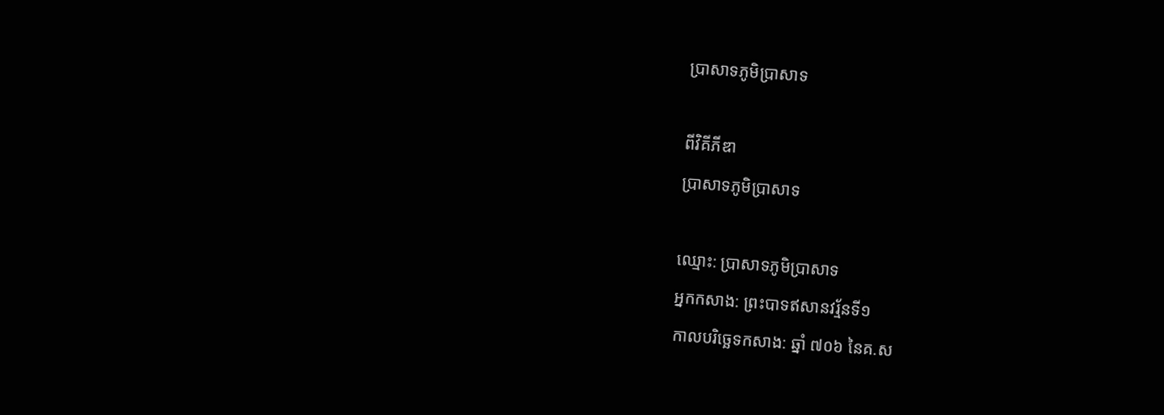ប្រាសាទភូមិប្រាសាទ

ពីវិគីភីឌា
ប្រាសាទភូមិប្រាសាទ

ឈ្មោះ: ប្រាសាទភូមិប្រាសាទ
អ្នកកសាង: ព្រះបាទឥសានវរ្ម័នទី១
កាលបរិច្ឆេទកសាង: ឆ្នាំ ៧០៦ នៃគ.ស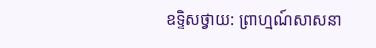ឧទ្ទិសថ្វាយ: ព្រាហ្មណ៍សាសនា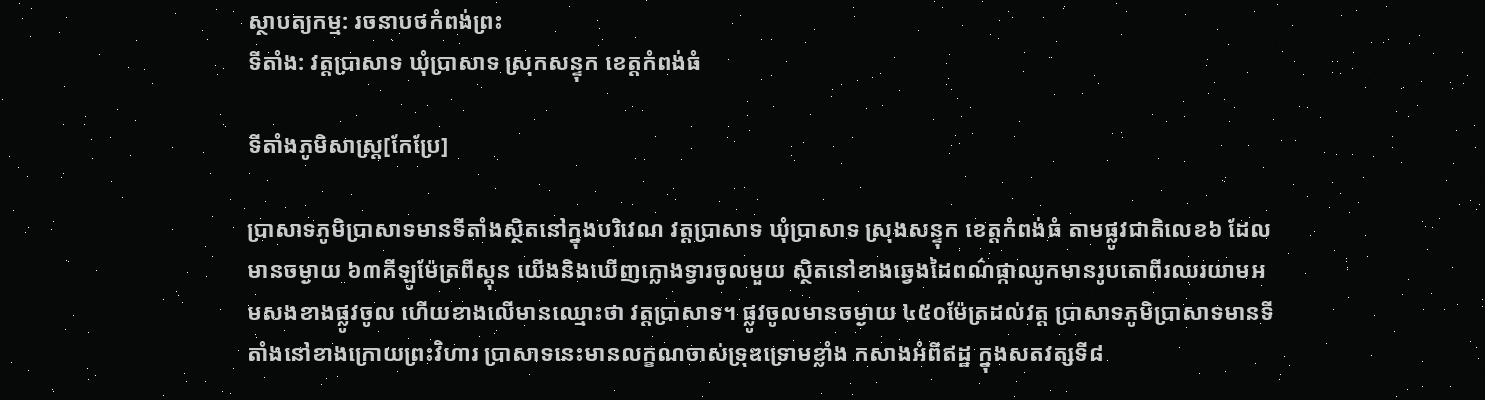ស្ថាបត្យកម្ម: រចនាបថកំពង់ព្រះ
ទីតាំង: វត្តប្រាសាទ ឃុំប្រាសាទ ស្រុកសន្ទុក ខេត្តកំពង់ធំ

ទីតាំងភូមិសាស្រ្ត[កែប្រែ]

ប្រាសាទភូមិប្រាសាទមានទីតាំងស្ថិតនៅក្នុងបរិវេណ វត្តប្រាសាទ ឃុំប្រាសាទ ស្រុងសន្ទុក ខេត្តកំពង់ធំ តាមផ្លូវជាតិលេខ៦ ដែលមានចម្ងាយ ៦៣គីឡូម៉ែត្រពីស្គុន យើងនិងឃើញក្លោងទ្វារចូលមួយ ស្ថិតនៅខាងឆ្វេងដៃពណ៌ផ្កាឈូកមានរូបតោពីរឈរយាមអមសងខាងផ្លូវចូល ហើយខាងលើមានឈ្មោះថា វត្តប្រាសាទ។ ផ្លូវចូលមានចម្ងាយ ៤៥០ម៉ែត្រដល់វត្ត ប្រាសាទភូមិប្រាសាទមានទីតាំងនៅខាងក្រោយព្រះវិហារ ប្រាសាទនេះមានលក្ខណចាស់ទ្រុឌទ្រោមខ្លាំង កសាងអំពីឥដ្ឋ ក្នុងសតវត្សទី៨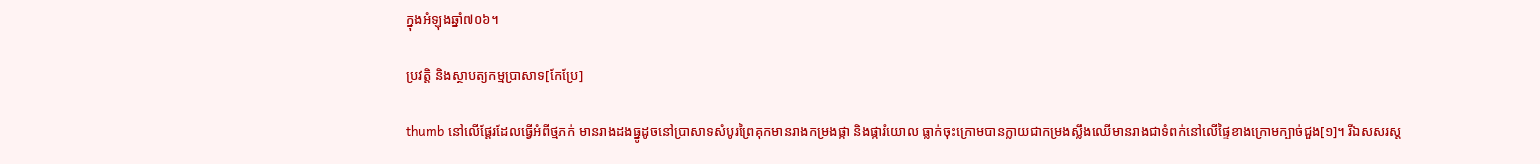ក្នុងអំឡុងឆ្នាំ៧០៦។

ប្រវត្តិ និងស្ថាបត្យកម្មប្រាសាទ[កែប្រែ]

thumb នៅលើផ្តែរដែលធ្វើអំពីថ្មភក់ មានរាងដងធ្នូដូចនៅប្រាសាទសំបូរព្រៃគុកមានរាងកម្រងផ្កា និងផ្ការំយោល ធ្លាក់ចុះក្រោមបានក្លាយជាកម្រងស្លឹងឈើមានរាងជាទំពក់នៅលើផ្ទៃខាងក្រោមក្បាច់ជួង[១]។ រីឯសសរស្ត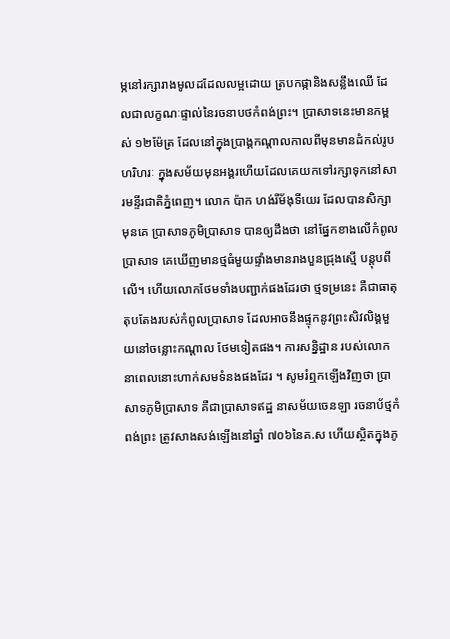ម្ភនៅរក្សារាងមូលដដែលលម្អដោយ ត្របកផ្កានិងសន្លឹងឈើ ដែលជាលក្ខណៈផ្ទាល់នៃរចនាបថកំពង់ព្រះ។ ប្រាសាទនេះមានកម្ពស់ ១២ម៉ែត្រ ដែលនៅក្នុងប្រាង្គកណ្តាលកាលពីមុនមានដំកល់រូប ហរិហរៈ ក្នុងសម័យមុនអង្គរហើយដែលគេយកទៅរក្សាទុកនៅសារមន្ទីរជាតិភ្នំពេញ។ លោក ប៉ាក ហង់រីម័ងុទីយេរ ដែលបានសិក្សាមុនគេ ប្រាសាទភូមិប្រាសាទ បានឲ្យដឹងថា នៅផ្នែកខាងលើកំពូលប្រាសាទ គេឃើញមានថ្មធំមួយផ្ទាំងមានរាងបួនជ្រុងស្មើ បន្តុបពីលើ។ ហើយលោកថែមទាំងបញ្ជាក់ផងដែរថា ថ្មទម្រនេះ គឺជាធាតុតុបតែងរបស់កំពូលប្រាសាទ ដែលអាចនឹងផ្ទុកនូវព្រះសិវលិង្គមួយនៅចន្លោះកណ្តាល ថែមទៀតផង។ ការសន្និដ្ឋាន របស់លោកនាពេលនោះហាក់សមទំនងផងដែរ ។ សូមរំឮកឡើងវិញថា ប្រាសាទភូមិប្រាសាទ គឺជាប្រាសាទឥដ្ឋ នាសម័យចេនឡា រចនាប័ថ្មកំពង់ព្រះ ត្រូវសាងសង់ឡើងនៅឆ្នាំ ៧០៦នៃគ.ស ហើយស្ថិតក្នុងភូ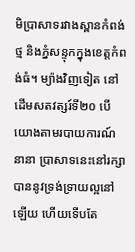មិប្រាសាទរវាងស្ពានកំពង់ថ្ម និងភ្នំសន្ទុកក្នុងខេត្តកំពង់ធំ។ ម្យ៉ាងវិញទៀត នៅដើមសតវត្សរ៍ទី២០ បើយោងតាមរបាយការណ៍នានា ប្រាសាទនេះនៅរក្សាបាននូវទ្រង់ទ្រាយល្អនៅឡើយ ហើយទើបតែ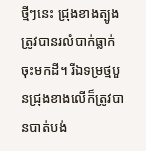ថ្មីៗនេះ ជ្រុងខាងត្បូងត្រូវបានរលំបាក់ធ្លាក់ចុះមកដី។ រីឯទម្រថ្មបួនជ្រុងខាងលើក៏ត្រូវបានបាត់បង់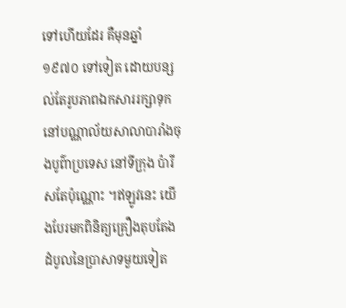ទៅហើយដែរ គឺមុនឆ្នាំ ១៩៧០ ទៅទៀត ដោយបន្សល់តែរូបភាពឯកសាររក្សាទុកនៅបណ្ណាល័យសាលាបារាំងចុងបូព៌ាប្រទេស នៅទីក្រុង ប៉ារីសតែប៉ុណ្ណោះ ។ឥឡូវនេះ យើងបែរមកពិនិត្យគ្រឿងតុបតែងដំបូលនៃប្រាសាទមួយទៀត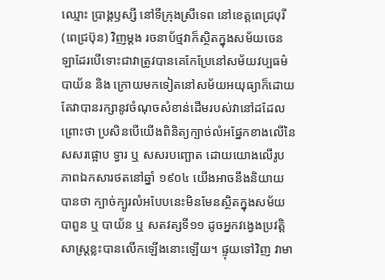ឈ្មោះ ប្រាង្គឫស្សី នៅទីក្រុងស្រីទេព នៅខេត្តពេជ្របុរី (ពេជ្រប៊ុន) វិញម្ដង រចនាប័ថ្មវាក៏ស្ថិតក្នុងសម័យចេនឡាដែរបើទោះជាវាត្រូវបានគេកែប្រែនៅសម័យវប្បធម៌បាយ័ន និង ក្រោយមកទៀតនៅសម័យអយុធ្យាក៏ដោយ តែវាបានរក្សានូវចំណុចសំខាន់ដើមរបស់វានៅដដែល ព្រោះថា ប្រសិនបើយើងពិនិត្យក្បាច់លំអផ្នែកខាងលើនៃសសរផ្អោប ទ្វារ ឬ សសរបញ្ឆោត ដោយយោងលើរូបភាពឯកសារថតនៅឆ្នាំ ១៩០៤ យើងអាចនឹងនិយាយបានថា ក្បាច់ក្បូរលំអបែបនេះមិនមែនស្ថិតក្នុងសម័យបាពួន ឬ បាយ័ន ឬ សតវត្សទី១១ ដូចអ្នកវង្វេងប្រវត្ដិសាស្រ្ដខ្លះបានលើកឡើងនោះឡើយ។ ផ្ទុយទៅវិញ វាមា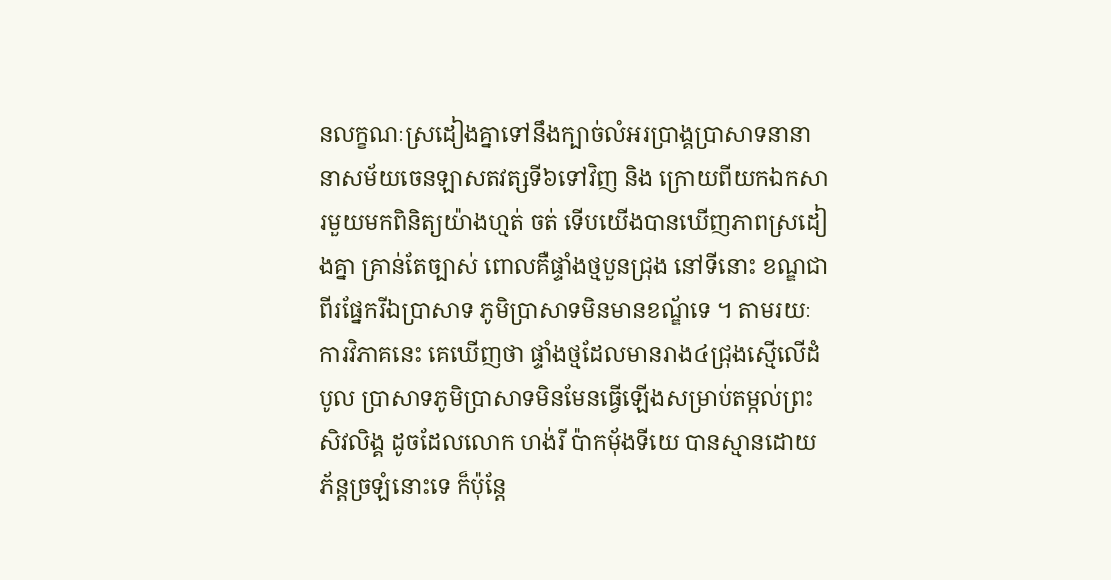នលក្ខណៈស្រដៀងគ្នាទៅនឹងក្បាច់លំអរប្រាង្គប្រាសាទនានា នាសម័យចេនឡាសតវត្សទី៦ទៅវិញ និង ក្រោយពីយកឯកសារមួយមកពិនិត្យយ៉ាងហ្មត់ ចត់ ទើបយើងបានឃើញភាពស្រដៀងគ្នា គ្រាន់តែច្បាស់ ពោលគឺផ្ទាំងថ្មបួនជ្រុង នៅទីនោះ ខណ្ឌជាពីរផ្នែករីឯប្រាសាទ ភូមិប្រាសាទមិនមានខណ្ឌ័ទេ ។ តាមរយៈការវិភាគនេះ គេឃើញថា ផ្ទាំងថ្មដែលមានរាង៤ជ្រុងស្មើលើដំបូល ប្រាសាទភូមិប្រាសាទមិនមែនធ្វើឡើងសម្រាប់តម្កល់ព្រះសិវលិង្គ ដូចដែលលោក ហង់រី ប៉ាកម៉័ងទីយេ បានស្មានដោយភ័ន្តច្រឡំនោះទេ ក៏ប៉ុន្តែ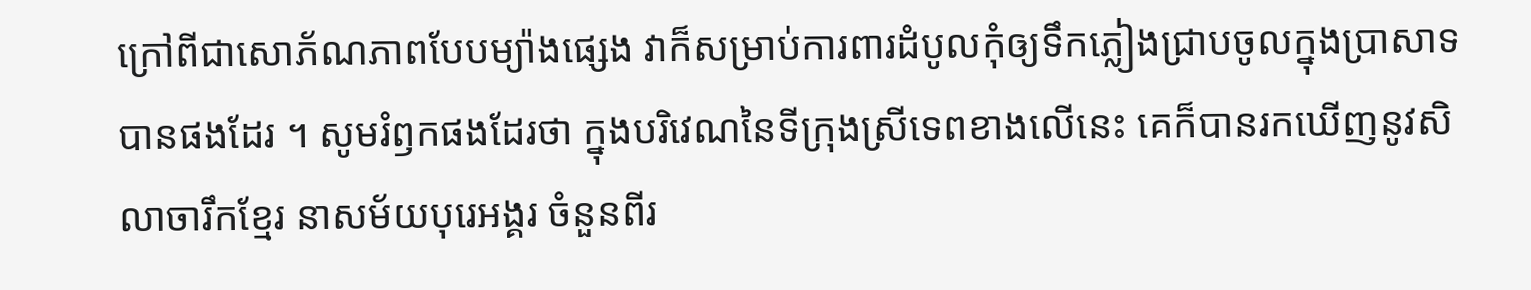ក្រៅពីជាសោភ័ណភាពបែបម្យ៉ាងផេ្សង វាក៏សម្រាប់ការពារដំបូលកុំឲ្យទឹកភ្លៀងជ្រាបចូលក្នុងប្រាសាទបានផងដែរ ។ សូមរំឭកផងដែរថា ក្នុងបរិវេណនៃទីក្រុងស្រីទេពខាងលើនេះ គេក៏បានរកឃើញនូវសិលាចារឹកខ្មែរ នាសម័យបុរេអង្គរ ចំនួនពីរ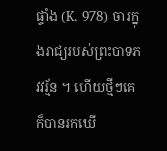ផ្ទាំង (K. 978) ចារក្នុងរាជ្យរបស់ព្រះបាទភវវរ្ម័ន ។ ហើយថ្មីៗគេក៏បានរកឃើ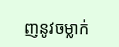ញនូវចម្លាក់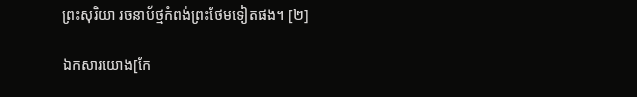ព្រះសុរិយា រចនាប័ថ្មកំពង់ព្រះថែមទៀតផង។ [២]

ឯកសារយោង[កែ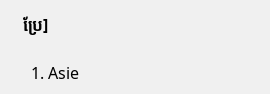ប្រែ]

  1. Asie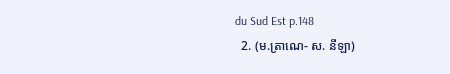du Sud Est p.148
  2. (ម.ត្រាណេ- ស. នីឡា)